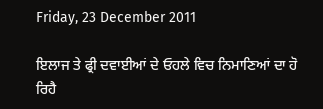Friday, 23 December 2011

ਇਲਾਜ ਤੇ ਫ੍ਰੀ ਦਵਾਈਆਂ ਦੇ ਓਹਲੇ ਵਿਚ ਨਿਮਾਣਿਆਂ ਦਾ ਹੋ ਰਿਹੈ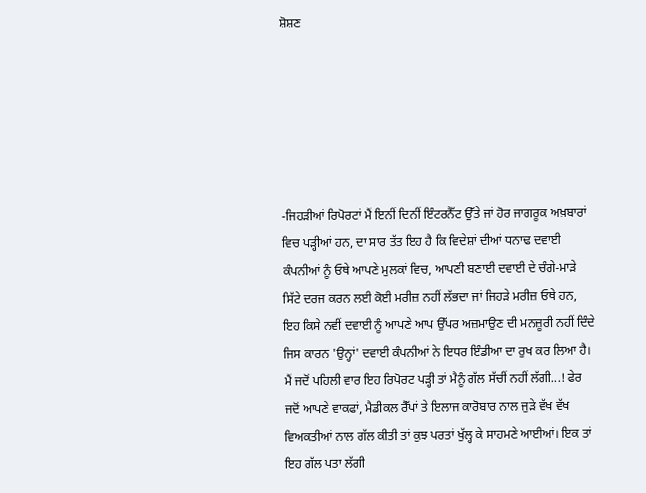ਸ਼ੋਸ਼ਣ






-ਜਿਹੜੀਆਂ ਰਿਪੋਰਟਾਂ ਮੈਂ ਇਨੀਂ ਦਿਨੀਂ ਇੰਟਰਨੈੱਟ ਉੱਤੇ ਜਾਂ ਹੋਰ ਜਾਗਰੂਕ ਅਖ਼ਬਾਰਾਂ ਵਿਚ ਪੜ੍ਹੀਆਂ ਹਨ, ਦਾ ਸਾਰ ਤੱਤ ਇਹ ਹੈ ਕਿ ਵਿਦੇਸ਼ਾਂ ਦੀਆਂ ਧਨਾਢ ਦਵਾਈ ਕੰਪਨੀਆਂ ਨੂੰ ਓਥੇ ਆਪਣੇ ਮੁਲਕਾਂ ਵਿਚ, ਆਪਣੀ ਬਣਾਈ ਦਵਾਈ ਦੇ ਚੰਗੇ-ਮਾੜੇ ਸਿੱਟੇ ਦਰਜ ਕਰਨ ਲਈ ਕੋਈ ਮਰੀਜ਼ ਨਹੀਂ ਲੱਭਦਾ ਜਾਂ ਜਿਹੜੇ ਮਰੀਜ਼ ਓਥੇ ਹਨ, ਇਹ ਕਿਸੇ ਨਵੀਂ ਦਵਾਈ ਨੂੰ ਆਪਣੇ ਆਪ ਉੱਪਰ ਅਜ਼ਮਾਉਣ ਦੀ ਮਨਜ਼ੂਰੀ ਨਹੀਂ ਦਿੰਦੇ ਜਿਸ ਕਾਰਨ 'ਉਨ੍ਹਾਂ' ਦਵਾਈ ਕੰਪਨੀਆਂ ਨੇ ਇਧਰ ਇੰਡੀਆ ਦਾ ਰੁਖ ਕਰ ਲਿਆ ਹੈ।
ਮੈਂ ਜਦੋਂ ਪਹਿਲੀ ਵਾਰ ਇਹ ਰਿਪੋਰਟ ਪੜ੍ਹੀ ਤਾਂ ਮੈਨੂੰ ਗੱਲ ਸੱਚੀਂ ਨਹੀਂ ਲੱਗੀ...! ਫੇਰ ਜਦੋਂ ਆਪਣੇ ਵਾਕਫਾਂ, ਮੈਡੀਕਲ ਰੈੱਪਾਂ ਤੇ ਇਲਾਜ ਕਾਰੋਬਾਰ ਨਾਲ ਜੁੜੇ ਵੱਖ ਵੱਖ ਵਿਅਕਤੀਆਂ ਨਾਲ ਗੱਲ ਕੀਤੀ ਤਾਂ ਕੁਝ ਪਰਤਾਂ ਖੁੱਲ੍ਹ ਕੇ ਸਾਹਮਣੇ ਆਈਆਂ। ਇਕ ਤਾਂ ਇਹ ਗੱਲ ਪਤਾ ਲੱਗੀ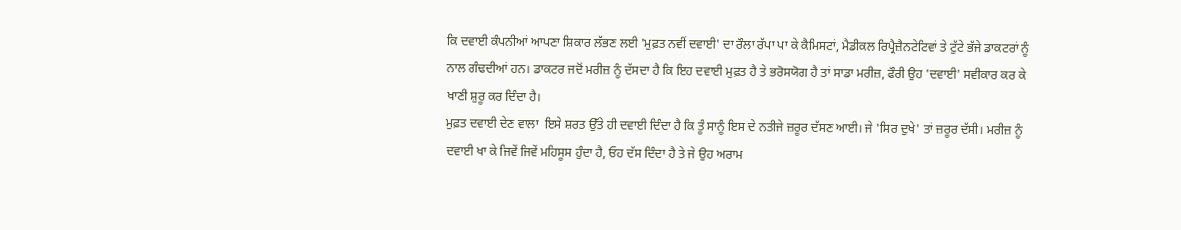ਕਿ ਦਵਾਈ ਕੰਪਨੀਆਂ ਆਪਣਾ ਸ਼ਿਕਾਰ ਲੱਭਣ ਲਈ 'ਮੁਫ਼ਤ ਨਵੀਂ ਦਵਾਈ' ਦਾ ਰੌਲਾ ਰੱਪਾ ਪਾ ਕੇ ਕੈਮਿਸਟਾਂ, ਮੈਡੀਕਲ ਰਿਪ੍ਰੈਜ਼ੈਨਟੇਟਿਵਾਂ ਤੇ ਟੁੱਟੇ ਭੱਜੇ ਡਾਕਟਰਾਂ ਨੂੰ ਨਾਲ ਗੰਢਦੀਆਂ ਹਨ। ਡਾਕਟਰ ਜਦੋਂ ਮਰੀਜ਼ ਨੂੰ ਦੱਸਦਾ ਹੈ ਕਿ ਇਹ ਦਵਾਈ ਮੁਫ਼ਤ ਹੈ ਤੇ ਭਰੋਸਯੋਗ ਹੈ ਤਾਂ ਸਾਡਾ ਮਰੀਜ਼, ਫੌਰੀ ਉਹ 'ਦਵਾਈ' ਸਵੀਕਾਰ ਕਰ ਕੇ ਖਾਣੀ ਸ਼ੁਰੂ ਕਰ ਦਿੰਦਾ ਹੈ।
ਮੁਫ਼ਤ ਦਵਾਈ ਦੇਣ ਵਾਲਾ  ਇਸੇ ਸ਼ਰਤ ਉੱਤੇ ਹੀ ਦਵਾਈ ਦਿੰਦਾ ਹੈ ਕਿ ਤੂੰ ਸਾਨੂੰ ਇਸ ਦੇ ਨਤੀਜੇ ਜ਼ਰੂਰ ਦੱਸਣ ਆਈ। ਜੇ 'ਸਿਰ ਦੁਖੇ' ਤਾਂ ਜ਼ਰੂਰ ਦੱਸੀ। ਮਰੀਜ਼ ਨੂੰ ਦਵਾਈ ਖਾ ਕੇ ਜਿਵੇਂ ਜਿਵੇਂ ਮਹਿਸੂਸ ਹੁੰਦਾ ਹੈ, ਓਹ ਦੱਸ ਦਿੰਦਾ ਹੈ ਤੇ ਜੇ ਉਹ ਅਰਾਮ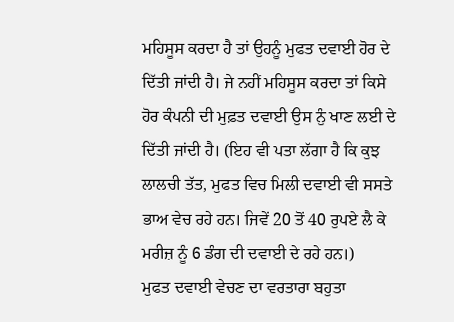ਮਹਿਸੂਸ ਕਰਦਾ ਹੈ ਤਾਂ ਉਹਨੂੰ ਮੁਫਤ ਦਵਾਈ ਹੋਰ ਦੇ ਦਿੱਤੀ ਜਾਂਦੀ ਹੈ। ਜੇ ਨਹੀਂ ਮਹਿਸੂਸ ਕਰਦਾ ਤਾਂ ਕਿਸੇ ਹੋਰ ਕੰਪਨੀ ਦੀ ਮੁਫ਼ਤ ਦਵਾਈ ਉਸ ਨੁੰ ਖਾਣ ਲਈ ਦੇ ਦਿੱਤੀ ਜਾਂਦੀ ਹੈ। (ਇਹ ਵੀ ਪਤਾ ਲੱਗਾ ਹੈ ਕਿ ਕੁਝ ਲਾਲਚੀ ਤੱਤ, ਮੁਫਤ ਵਿਚ ਮਿਲੀ ਦਵਾਈ ਵੀ ਸਸਤੇ ਭਾਅ ਵੇਚ ਰਹੇ ਹਨ। ਜਿਵੇਂ 20 ਤੋਂ 40 ਰੁਪਏ ਲੈ ਕੇ ਮਰੀਜ਼ ਨੂੰ 6 ਡੰਗ ਦੀ ਦਵਾਈ ਦੇ ਰਹੇ ਹਨ।)
ਮੁਫਤ ਦਵਾਈ ਵੇਚਣ ਦਾ ਵਰਤਾਰਾ ਬਹੁਤਾ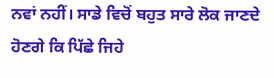ਨਵਾਂ ਨਹੀਂ। ਸਾਡੇ ਵਿਚੋਂ ਬਹੁਤ ਸਾਰੇ ਲੋਕ ਜਾਣਦੇ ਹੋਣਗੇ ਕਿ ਪਿੱਛੇ ਜਿਹੇ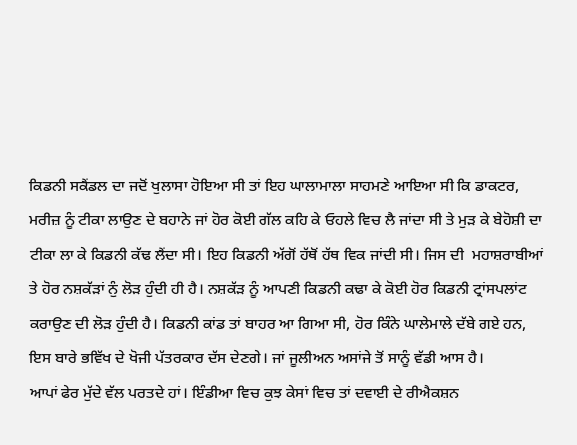ਕਿਡਨੀ ਸਕੈਂਡਲ ਦਾ ਜਦੋਂ ਖੁਲਾਸਾ ਹੋਇਆ ਸੀ ਤਾਂ ਇਹ ਘਾਲਾਮਾਲਾ ਸਾਹਮਣੇ ਆਇਆ ਸੀ ਕਿ ਡਾਕਟਰ, ਮਰੀਜ਼ ਨੂੰ ਟੀਕਾ ਲਾਉਣ ਦੇ ਬਹਾਨੇ ਜਾਂ ਹੋਰ ਕੋਈ ਗੱਲ ਕਹਿ ਕੇ ਓਹਲੇ ਵਿਚ ਲੈ ਜਾਂਦਾ ਸੀ ਤੇ ਮੁੜ ਕੇ ਬੇਹੋਸ਼ੀ ਦਾ ਟੀਕਾ ਲਾ ਕੇ ਕਿਡਨੀ ਕੱਢ ਲੈਂਦਾ ਸੀ। ਇਹ ਕਿਡਨੀ ਅੱਗੋਂ ਹੱਥੋਂ ਹੱਥ ਵਿਕ ਜਾਂਦੀ ਸੀ। ਜਿਸ ਦੀ  ਮਹਾਸ਼ਰਾਬੀਆਂ ਤੇ ਹੋਰ ਨਸ਼ਕੱੜਾਂ ਨੁੰ ਲੋੜ ਹੁੰਦੀ ਹੀ ਹੈ। ਨਸ਼ਕੱੜ ਨੂੰ ਆਪਣੀ ਕਿਡਨੀ ਕਢਾ ਕੇ ਕੋਈ ਹੋਰ ਕਿਡਨੀ ਟ੍ਰਾਂਸਪਲਾਂਟ ਕਰਾਉਣ ਦੀ ਲੋੜ ਹੁੰਦੀ ਹੈ। ਕਿਡਨੀ ਕਾਂਡ ਤਾਂ ਬਾਹਰ ਆ ਗਿਆ ਸੀ, ਹੋਰ ਕਿੰਨੇ ਘਾਲੇਮਾਲੇ ਦੱਬੇ ਗਏ ਹਨ, ਇਸ ਬਾਰੇ ਭਵਿੱਖ ਦੇ ਖੋਜੀ ਪੱਤਰਕਾਰ ਦੱਸ ਦੇਣਗੇ। ਜਾਂ ਜੂਲੀਅਨ ਅਸਾਂਜੇ ਤੋਂ ਸਾਨੂੰ ਵੱਡੀ ਆਸ ਹੈ।
ਆਪਾਂ ਫੇਰ ਮੁੱਦੇ ਵੱਲ ਪਰਤਦੇ ਹਾਂ। ਇੰਡੀਆ ਵਿਚ ਕੁਝ ਕੇਸਾਂ ਵਿਚ ਤਾਂ ਦਵਾਈ ਦੇ ਰੀਐਕਸ਼ਨ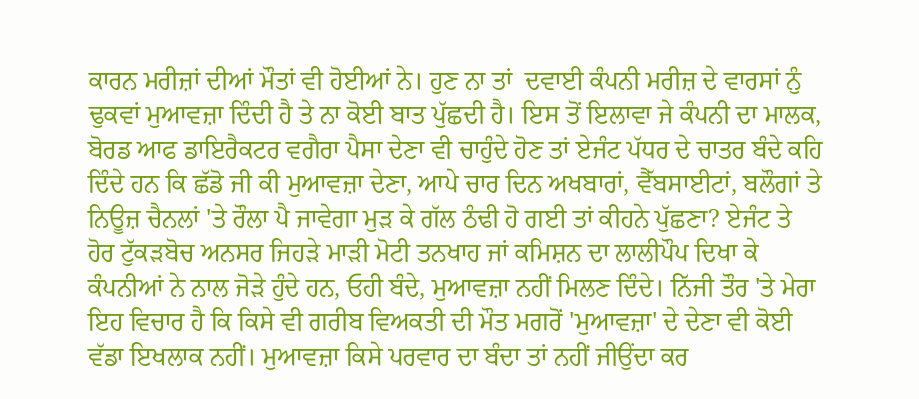ਕਾਰਨ ਮਰੀਜ਼ਾਂ ਦੀਆਂ ਮੌਤਾਂ ਵੀ ਹੋਈਆਂ ਨੇ। ਹੁਣ ਨਾ ਤਾਂ  ਦਵਾਈ ਕੰਪਨੀ ਮਰੀਜ਼ ਦੇ ਵਾਰਸਾਂ ਨੁੰ ਢੁਕਵਾਂ ਮੁਆਵਜ਼ਾ ਦਿੰਦੀ ਹੈ ਤੇ ਨਾ ਕੋਈ ਬਾਤ ਪੁੱਛਦੀ ਹੈ। ਇਸ ਤੋਂ ਇਲਾਵਾ ਜੇ ਕੰਪਨੀ ਦਾ ਮਾਲਕ, ਬੋਰਡ ਆਫ ਡਾਇਰੈਕਟਰ ਵਗੈਰਾ ਪੈਸਾ ਦੇਣਾ ਵੀ ਚਾਹੁੰਦੇ ਹੋਣ ਤਾਂ ਏਜੰਟ ਪੱਧਰ ਦੇ ਚਾਤਰ ਬੰਦੇ ਕਹਿ ਦਿੰਦੇ ਹਨ ਕਿ ਛੱਡੋ ਜੀ ਕੀ ਮੁਆਵਜ਼ਾ ਦੇਣਾ, ਆਪੇ ਚਾਰ ਦਿਨ ਅਖਬਾਰਾਂ, ਵੈੱਬਸਾਈਟਾਂ, ਬਲੌਗਾਂ ਤੇ ਨਿਊਜ਼ ਚੈਨਲਾਂ 'ਤੇ ਰੌਲਾ ਪੈ ਜਾਵੇਗਾ ਮੁੜ ਕੇ ਗੱਲ ਠੰਢੀ ਹੋ ਗਈ ਤਾਂ ਕੀਹਨੇ ਪੁੱਛਣਾ? ਏਜੰਟ ਤੇ ਹੋਰ ਟੁੱਕੜਬੋਚ ਅਨਸਰ ਜਿਹੜੇ ਮਾੜੀ ਮੋਟੀ ਤਨਖਾਹ ਜਾਂ ਕਮਿਸ਼ਨ ਦਾ ਲਾਲੀਪੌਪ ਦਿਖਾ ਕੇ ਕੰਪਨੀਆਂ ਨੇ ਨਾਲ ਜੋੜੇ ਹੁੰਦੇ ਹਨ, ਓਹੀ ਬੰਦੇ, ਮੁਆਵਜ਼ਾ ਨਹੀਂ ਮਿਲਣ ਦਿੰਦੇ। ਨਿੱਜੀ ਤੌਰ 'ਤੇ ਮੇਰਾ ਇਹ ਵਿਚਾਰ ਹੈ ਕਿ ਕਿਸੇ ਵੀ ਗਰੀਬ ਵਿਅਕਤੀ ਦੀ ਮੌਤ ਮਗਰੋਂ 'ਮੁਆਵਜ਼ਾ' ਦੇ ਦੇਣਾ ਵੀ ਕੋਈ ਵੱਡਾ ਇਖਲਾਕ ਨਹੀਂ। ਮੁਆਵਜ਼ਾ ਕਿਸੇ ਪਰਵਾਰ ਦਾ ਬੰਦਾ ਤਾਂ ਨਹੀਂ ਜੀਉਂਦਾ ਕਰ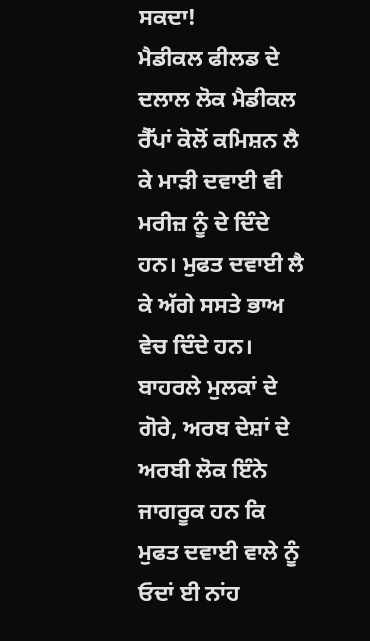ਸਕਦਾ!
ਮੈਡੀਕਲ ਫੀਲਡ ਦੇ ਦਲਾਲ ਲੋਕ ਮੈਡੀਕਲ ਰੈੱਪਾਂ ਕੋਲੋਂ ਕਮਿਸ਼ਨ ਲੈ ਕੇ ਮਾੜੀ ਦਵਾਈ ਵੀ ਮਰੀਜ਼ ਨੂੰ ਦੇ ਦਿੰਦੇ ਹਨ। ਮੁਫਤ ਦਵਾਈ ਲੈ ਕੇ ਅੱਗੇ ਸਸਤੇ ਭਾਅ ਵੇਚ ਦਿੰਦੇ ਹਨ। ਬਾਹਰਲੇ ਮੁਲਕਾਂ ਦੇ ਗੋਰੇ, ਅਰਬ ਦੇਸ਼ਾਂ ਦੇ ਅਰਬੀ ਲੋਕ ਇੰਨੇ ਜਾਗਰੂਕ ਹਨ ਕਿ ਮੁਫਤ ਦਵਾਈ ਵਾਲੇ ਨੂੰ ਓਦਾਂ ਈ ਨਾਂਹ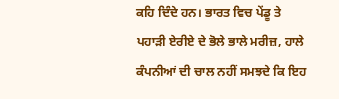ਕਹਿ ਦਿੰਦੇ ਹਨ। ਭਾਰਤ ਵਿਚ ਪੇਂਡੂ ਤੇ ਪਹਾੜੀ ਏਰੀਏ ਦੇ ਭੋਲੇ ਭਾਲੇ ਮਰੀਜ਼, ਹਾਲੇ ਕੰਪਨੀਆਂ ਦੀ ਚਾਲ ਨਹੀਂ ਸਮਝਦੇ ਕਿ ਇਹ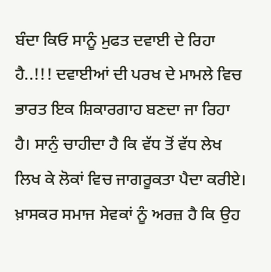ਬੰਦਾ ਕਿਓ ਸਾਨੂੰ ਮੁਫਤ ਦਵਾਈ ਦੇ ਰਿਹਾ ਹੈ..!!! ਦਵਾਈਆਂ ਦੀ ਪਰਖ ਦੇ ਮਾਮਲੇ ਵਿਚ ਭਾਰਤ ਇਕ ਸ਼ਿਕਾਰਗਾਹ ਬਣਦਾ ਜਾ ਰਿਹਾ ਹੈ। ਸਾਨੁੰ ਚਾਹੀਦਾ ਹੈ ਕਿ ਵੱਧ ਤੋਂ ਵੱਧ ਲੇਖ ਲਿਖ ਕੇ ਲੋਕਾਂ ਵਿਚ ਜਾਗਰੂਕਤਾ ਪੈਦਾ ਕਰੀਏ। ਖ਼ਾਸਕਰ ਸਮਾਜ ਸੇਵਕਾਂ ਨੂੰ ਅਰਜ਼ ਹੈ ਕਿ ਉਹ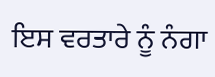ਇਸ ਵਰਤਾਰੇ ਨੂੰ ਨੰਗਾ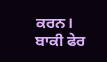ਕਰਨ। ਬਾਕੀ ਫੇਰ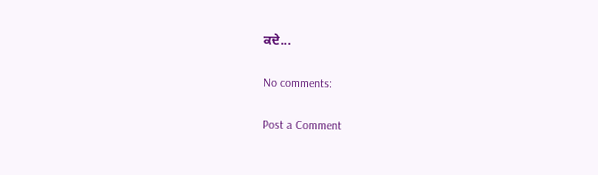ਕਦੇ...

No comments:

Post a Comment